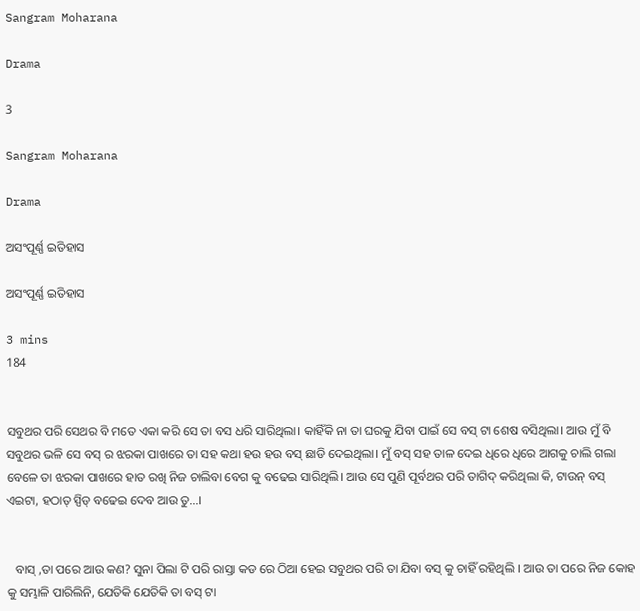Sangram Moharana

Drama

3

Sangram Moharana

Drama

ଅସଂପୂର୍ଣ୍ଣ ଇତିହାସ

ଅସଂପୂର୍ଣ୍ଣ ଇତିହାସ

3 mins
184


ସବୁଥର ପରି ସେଥର ବି ମତେ ଏକା କରି ସେ ତା ବସ ଧରି ସାରିଥିଲା। କାହିଁକି ନା ତା ଘରକୁ ଯିବା ପାଇଁ ସେ ବସ୍ ଟା ଶେଷ ବସିଥିଲା। ଆଉ ମୁଁ ବି ସବୁଥର ଭଳି ସେ ବସ୍ ର ଝରକା ପାଖରେ ତା ସହ କଥା ହଉ ହଉ ବସ୍ ଛାଡି ଦେଇଥିଲା। ମୁଁ ବସ୍ ସହ ତାଳ ଦେଇ ଧିରେ ଧିରେ ଆଗକୁ ଚାଲି ଗଲା ବେଳେ ତା ଝରକା ପାଖରେ ହାତ ରଖି ନିଜ ଚାଲିବା ବେଗ କୁ ବଢେଇ ସାରିଥିଲି। ଆଉ ସେ ପୁଣି ପୂର୍ବଥର ପରି ତାଗିଦ୍ କରିଥିଲା କି, ଟାଉନ୍ ବସ୍ ଏଇଟା, ହଠାତ୍ ସ୍ପିଡ୍ ବଢେଇ ଦେବ ଆଉ ତୁ...।


   ବାସ୍ ,ତା ପରେ ଆଉ କଣ? ସୁନା ପିଲା ଟି ପରି ରାସ୍ତା କଡ ରେ ଠିଆ ହେଇ ସବୁଥର ପରି ତା ଯିବା ବସ୍ କୁ ଚାହିଁ ରହିଥିଲି । ଆଉ ତା ପରେ ନିଜ କୋହ କୁ ସମ୍ଭାଳି ପାରିଲିନି, ଯେତିକି ଯେତିକି ତା ବସ୍ ଟା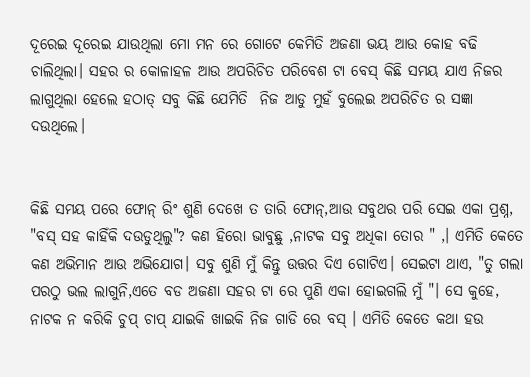ଦୂରେଇ ଦୂରେଇ ଯାଉଥିଲା ମୋ ମନ ରେ ଗୋଟେ କେମିତି ଅଜଣା ଭୟ ଆଉ କୋହ ବଢି ଚାଲିଥିଲା। ସହର ର କୋଳାହଳ ଆଉ ଅପରିଚିତ ପରିବେଶ ଟା ବେସ୍ କିଛି ସମୟ ଯାଏ ନିଜର ଲାଗୁଥିଲା ହେଲେ ହଠାତ୍ ସବୁ କିଛି ଯେମିତି  ନିଜ ଆଡୁ ମୁହଁ ବୁଲେଇ ଅପରିଚିତ ର ସଜ୍ଞା ଦଉଥିଲେ।


କିଛି ସମୟ ପରେ ଫୋନ୍ ରିଂ ଶୁଣି ଦେଖେ ତ ତାରି ଫୋନ୍,ଆଉ ସବୁଥର ପରି ସେଇ ଏକା ପ୍ରଶ୍ନ, "ବସ୍ ସହ କାହିଁକି ଦଉଡୁଥିଲୁ"? କଣ ହିରୋ ଭାବୁଛୁ ,ନାଟକ ସବୁ ଅଧିକା ତୋର " ,। ଏମିତି କେତେ କଣ ଅଭିମାନ ଆଉ ଅଭିଯୋଗ। ସବୁ ଶୁଣି ମୁଁ କିନ୍ତୁ ଉତ୍ତର ଦିଏ ଗୋଟିଏ। ସେଇଟା ଥାଏ, "ତୁ ଗଲା ପରଠୁ ଭଲ ଲାଗୁନି,ଏତେ ବଡ ଅଜଣା ସହର ଟା ରେ ପୁଣି ଏକା ହୋଇଗଲି ମୁଁ "। ସେ କୁହେ, ନାଟକ ନ କରିକି ଚୁପ୍ ଚାପ୍ ଯାଇକି ଖାଇକି ନିଜ ଗାଡି ରେ ବସ୍ । ଏମିତି କେତେ କଥା ହଉ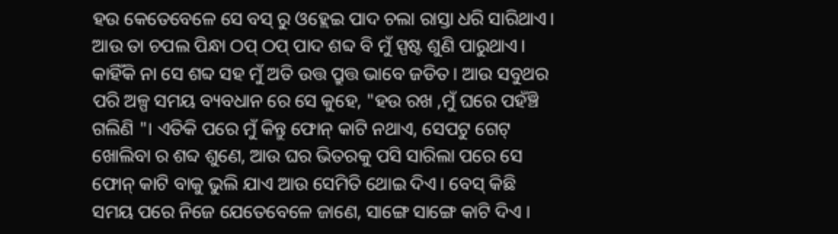ହଉ କେତେବେଳେ ସେ ବସ୍ ରୁ ଓହ୍ଲେଇ ପାଦ ଚଲା ରାସ୍ତା ଧରି ସାରିଥାଏ। ଆଉ ତା ଚପଲ ପିନ୍ଧା ଠପ୍ ଠପ୍ ପାଦ ଶବ୍ଦ ବି ମୁଁ ସ୍ପଷ୍ଟ ଶୁଣି ପାରୁଥାଏ। କାହିଁକି ନା ସେ ଶବ୍ଦ ସହ ମୁଁ ଅତି ଉତ୍ତ ପ୍ରୁତ୍ତ ଭାବେ ଜଡିତ। ଆଉ ସବୁଥର ପରି ଅଳ୍ପ ସମୟ ବ୍ୟବଧାନ ରେ ସେ କୁହେ, "ହଉ ରଖ ,ମୁଁ ଘରେ ପହଁଞ୍ଚି ଗଲିଣି "। ଏତିକି ପରେ ମୁଁ କିନ୍ତୁ ଫୋନ୍ କାଟି ନଥାଏ, ସେପଟୁ ଗେଟ୍ ଖୋଲିବା ର ଶବ୍ଦ ଶୁଣେ, ଆଉ ଘର ଭିତରକୁ ପସି ସାରିଲା ପରେ ସେ ଫୋନ୍ କାଟି ବାକୁ ଭୁଲି ଯାଏ ଆଉ ସେମିତି ଥୋଇ ଦିଏ। ବେସ୍ କିଛି ସମୟ ପରେ ନିଜେ ଯେତେବେଳେ ଜାଣେ, ସାଙ୍ଗେ ସାଙ୍ଗେ କାଟି ଦିଏ ।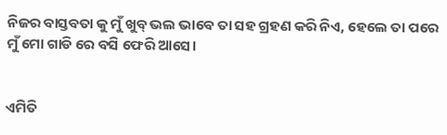ନିଜର ବାସ୍ତବତା କୁ ମୁଁ ଖୁବ୍ ଭଲ ଭାବେ ତା ସହ ଗ୍ରହଣ କରି ନିଏ, ହେଲେ ତା ପରେ ମୁଁ ମୋ ଗାଡି ରେ ବସି ଫେରି ଆସେ।


ଏମିତି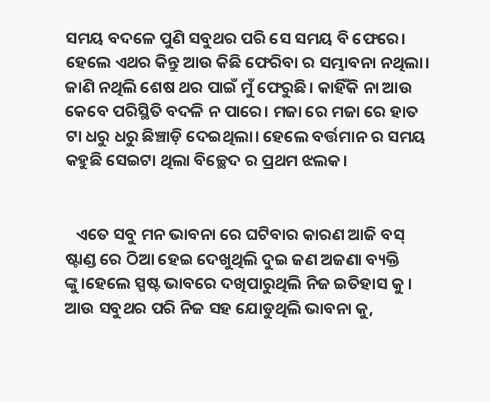ସମୟ ବଦଳେ ପୁଣି ସବୁଥର ପରି ସେ ସମୟ ବି ଫେରେ। ହେଲେ ଏଥର କିନ୍ତୁ ଆଉ କିଛି ଫେରିବା ର ସମ୍ଭାବନା ନଥିଲା। ଜାଣି ନଥିଲି ଶେଷ ଥର ପାଇଁ ମୁଁ ଫେରୁଛି। କାହିଁକି ନା ଆଉ କେବେ ପରିସ୍ଥିତି ବଦଳି ନ ପାରେ। ମଜା ରେ ମଜା ରେ ହାତ ଟା ଧରୁ ଧରୁ ଛିଞ୍ଚାଡ଼ି ଦେଇଥିଲା। ହେଲେ ବର୍ତ୍ତମାନ ର ସମୟ କହୁଛି ସେଇଟା ଥିଲା ବିଚ୍ଛେଦ ର ପ୍ରଥମ ଝଲକ।


   ଏତେ ସବୁ ମନ ଭାବନା ରେ ଘଟିବାର କାରଣ ଆଜି ବସ୍ ଷ୍ଟାଣ୍ଡ ରେ ଠିଆ ହେଇ ଦେଖୁଥିଲି ଦୁଇ ଜଣ ଅଜଣା ବ୍ୟକ୍ତି ଙ୍କୁ।ହେଲେ ସ୍ପଷ୍ଟ ଭାବରେ ଦଖିପାରୁଥିଲି ନିଜ ଇତିହାସ କୁ । ଆଉ ସବୁଥର ପରି ନିଜ ସହ ଯୋଡୁଥିଲି ଭାବନା କୁ,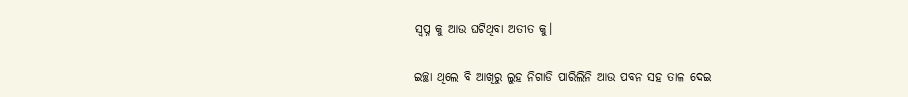ସ୍ୱପ୍ନ କୁ ଆଉ ଘଟିଥିବା ଅତୀତ କୁ।

ଇଚ୍ଛା ଥିଲେ ବି ଆଖିରୁ ଲୁହ ନିଗାଡି ପାରିଲିନି ଆଉ ପବନ ସହ ତାଳ ଦେଇ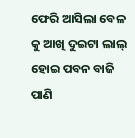ଫେରି ଆସିଲା ବେଳ କୁ ଆଖି ଦୁଇଟା ଲାଲ୍ ହୋଇ ପବନ ବାଜି ପାଣି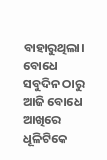ବାହାରୁଥିଲା। ବୋଧେ ସବୁଦିନ ଠାରୁ ଆଜି ବୋଧେ ଆଖିରେ ଧୂଳିଟିକେ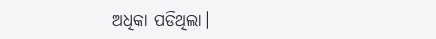ଅଧିକା ପଡିଥିଲା।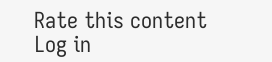Rate this content
Log in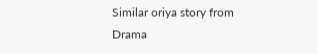Similar oriya story from Drama